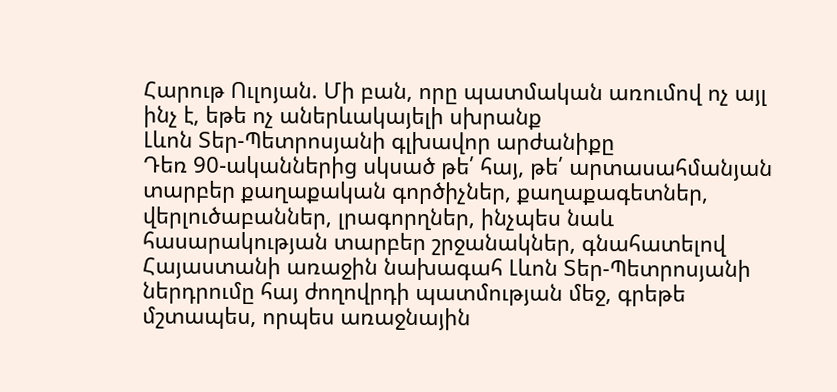Հարութ Ուլոյան. Մի բան, որը պատմական առումով ոչ այլ ինչ է, եթե ոչ աներևակայելի սխրանք
Լևոն Տեր-Պետրոսյանի գլխավոր արժանիքը
Դեռ 90-ականներից սկսած թե՛ հայ, թե՛ արտասահմանյան տարբեր քաղաքական գործիչներ, քաղաքագետներ, վերլուծաբաններ, լրագորղներ, ինչպես նաև հասարակության տարբեր շրջանակներ, գնահատելով Հայաստանի առաջին նախագահ Լևոն Տեր-Պետրոսյանի ներդրումը հայ ժողովրդի պատմության մեջ, գրեթե մշտապես, որպես առաջնային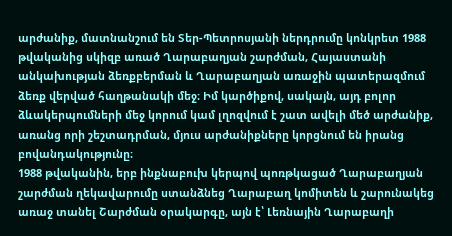արժանիք, մատնանշում են Տեր-Պետրոսյանի ներդրումը կոնկրետ 1988 թվականից սկիզբ առած Ղարաբաղյան շարժման, Հայաստանի անկախության ձեռքբերման և Ղարաբաղյան առաջին պատերազմում ձեռք վերված հաղթանակի մեջ։ Իմ կարծիքով, սակայն, այդ բոլոր ձևակերպումների մեջ կորում կամ լղոզվում է շատ ավելի մեծ արժանիք, առանց որի շեշտադրման, մյուս արժանիքները կորցնում են իրանց բովանդակությունը։
1988 թվականին, երբ ինքնաբուխ կերպով պոռթկացած Ղարաբաղյան շարժման ղեկավարումը ստանձնեց Ղարաբաղ կոմիտեն և շարունակեց առաջ տանել Շարժման օրակարգը, այն է՝ Լեռնային Ղարաբաղի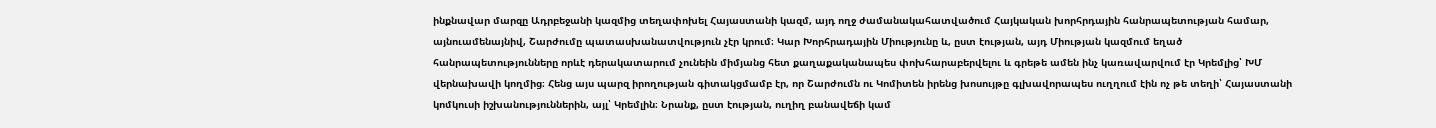ինքնավար մարզը Ադրբեջանի կազմից տեղափոխել Հայաստանի կազմ, այդ ողջ ժամանակահատվածում Հայկական խորհրդային հանրապետության համար, այնուամենայնիվ, Շարժումը պատասխանատվություն չէր կրում։ Կար Խորհրադային Միությունը և, ըստ էության, այդ Միության կազմում եղած հանրապետությունները որևէ դերակատարում չունեին միմյանց հետ քաղաքականապես փոխհարաբերվելու և գրեթե ամեն ինչ կառավարվում էր Կրեմլից՝ ԽՄ վերնախավի կողմից։ Հենց այս պարզ իրողության գիտակցմամբ էր, որ Շարժումն ու Կոմիտեն իրենց խոսույթը գլխավորապես ուղղում էին ոչ թե տեղի՝ Հայաստանի կոմկուսի իշխանություններին, այլ՝ Կրեմլին։ Նրանք, ըստ էության, ուղիղ բանավեճի կամ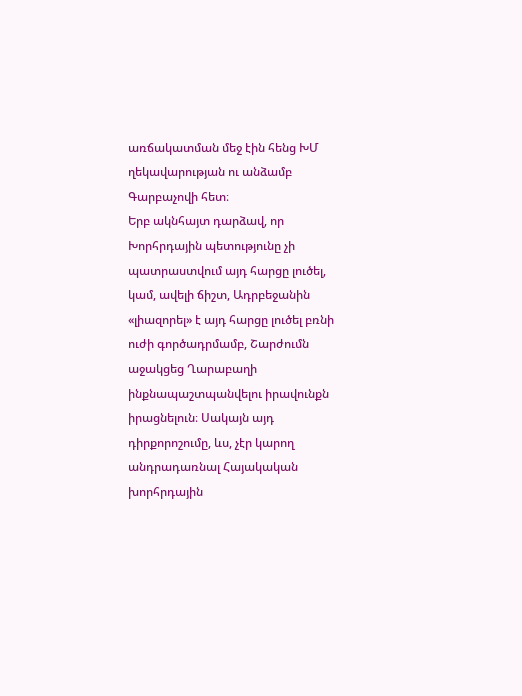առճակատման մեջ էին հենց ԽՄ ղեկավարության ու անձամբ Գարբաչովի հետ։
Երբ ակնհայտ դարձավ, որ Խորհրդային պետությունը չի պատրաստվում այդ հարցը լուծել, կամ, ավելի ճիշտ, Ադրբեջանին «լիազորել» է այդ հարցը լուծել բռնի ուժի գործադրմամբ, Շարժումն աջակցեց Ղարաբաղի ինքնապաշտպանվելու իրավունքն իրացնելուն։ Սակայն այդ դիրքորոշումը, ևս, չէր կարող անդրադառնալ Հայակական խորհրդային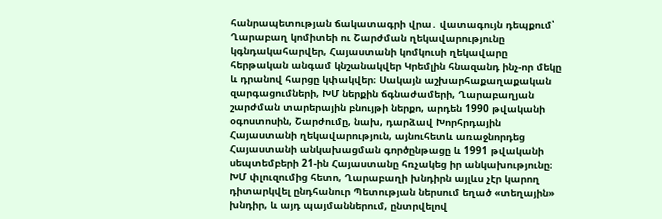հանրապետության ճակատագրի վրա․ վատագույն դեպքում՝ Ղարաբաղ կոմիտեի ու Շարժման ղեկավարությունը կգնդակահարվեր, Հայաստանի կոմկուսի ղեկավարը հերթական անգամ կնշանակվեր Կրեմլին հնազանդ ինչ-որ մեկը և դրանով հարցը կփակվեր։ Սակայն աշխարհաքաղաքական զարգացումների, ԽՄ ներքին ճգնաժամերի, Ղարաբաղյան շարժման տարերային բնույթի ներքո, արդեն 1990 թվականի օգոստոսին, Շարժումը, նախ, դարձավ Խորհրդային Հայաստանի ղեկավարություն, այնուհետև առաջնորդեց Հայաստանի անկախացման գործընթացը և 1991 թվականի սեպտեմբերի 21-ին Հայաստանը հռչակեց իր անկախությունը։
ԽՄ փլուզումից հետո, Ղարաբաղի խնդիրն այլևս չէր կարող դիտարկվել ընդհանուր Պետության ներսում եղած «տեղային» խնդիր, և այդ պայմաններում, ընտրվելով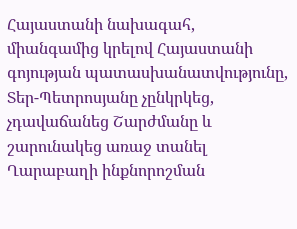Հայաստանի նախագահ, միանգամից կրելով Հայաստանի գոյության պատասխանատվությունը, Տեր-Պետրոսյանը չընկրկեց, չդավաճանեց Շարժմանը և շարունակեց առաջ տանել Ղարաբաղի ինքնորոշման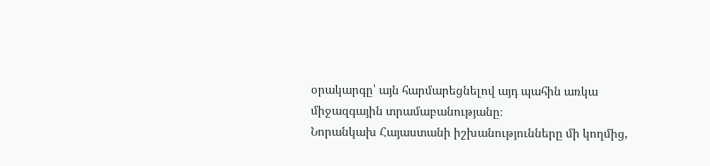օրակարգը՝ այն հարմարեցնելով այդ պահին առկա միջազգային տրամաբանությանը։
Նորանկախ Հայաստանի իշխանությունները մի կողմից,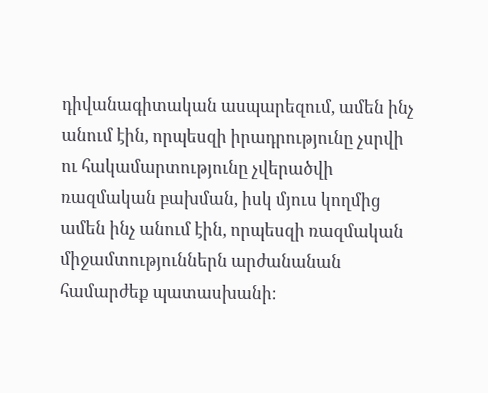դիվանագիտական ասպարեզում, ամեն ինչ անում էին, որպեսզի իրադրությունը չսրվի ու հակամարտությունը չվերածվի ռազմական բախման, իսկ մյուս կողմից ամեն ինչ անում էին, որպեսզի ռազմական միջամտություններն արժանանան համարժեք պատասխանի։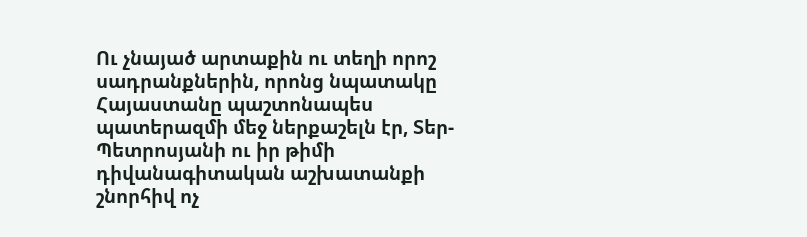Ու չնայած արտաքին ու տեղի որոշ սադրանքներին, որոնց նպատակը Հայաստանը պաշտոնապես պատերազմի մեջ ներքաշելն էր, Տեր-Պետրոսյանի ու իր թիմի դիվանագիտական աշխատանքի շնորհիվ ոչ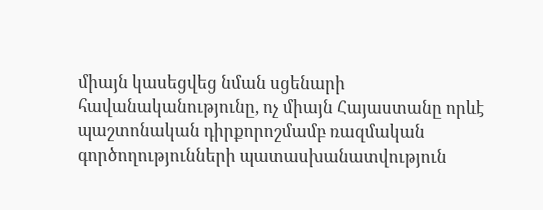միայն կասեցվեց նման սցենարի հավանականությունը, ոչ միայն Հայաստանը որևէ պաշտոնական դիրքորոշմամբ ռազմական գործողությունների պատասխանատվություն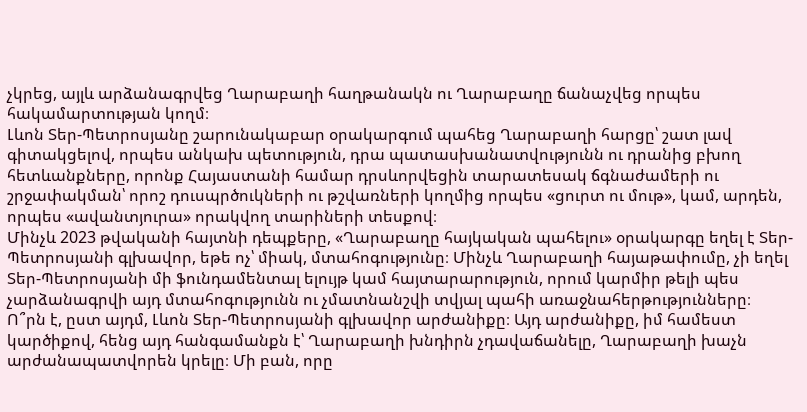չկրեց, այլև արձանագրվեց Ղարաբաղի հաղթանակն ու Ղարաբաղը ճանաչվեց որպես հակամարտության կողմ։
Լևոն Տեր-Պետրոսյանը շարունակաբար օրակարգում պահեց Ղարաբաղի հարցը՝ շատ լավ գիտակցելով, որպես անկախ պետություն, դրա պատասխանատվությունն ու դրանից բխող հետևանքները, որոնք Հայաստանի համար դրսևորվեցին տարատեսակ ճգնաժամերի ու շրջափակման՝ որոշ դուսպրծուկների ու թշվառների կողմից որպես «ցուրտ ու մութ», կամ, արդեն, որպես «ավանտյուրա» որակվող տարիների տեսքով։
Մինչև 2023 թվականի հայտնի դեպքերը, «Ղարաբաղը հայկական պահելու» օրակարգը եղել է Տեր-Պետրոսյանի գլխավոր, եթե ոչ՝ միակ, մտահոգությունը։ Մինչև Ղարաբաղի հայաթափումը, չի եղել Տեր-Պետրոսյանի մի ֆունդամենտալ ելույթ կամ հայտարարություն, որում կարմիր թելի պես չարձանագրվի այդ մտահոգությունն ու չմատնանշվի տվյալ պահի առաջնահերթությունները։
Ո՞րն է, ըստ այդմ, Լևոն Տեր-Պետրոսյանի գլխավոր արժանիքը։ Այդ արժանիքը, իմ համեստ կարծիքով, հենց այդ հանգամանքն է՝ Ղարաբաղի խնդիրն չդավաճանելը, Ղարաբաղի խաչն արժանապատվորեն կրելը։ Մի բան, որը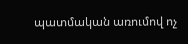պատմական առումով ոչ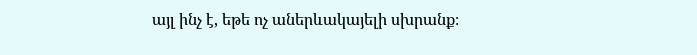այլ ինչ է, եթե ոչ աներևակայելի սխրանք։